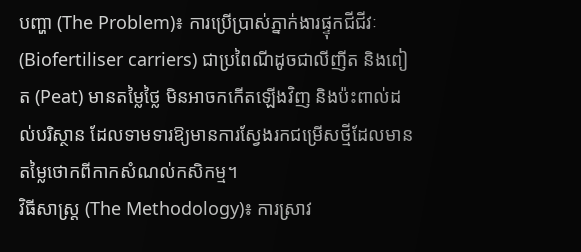បញ្ហា (The Problem)៖ ការប្រើប្រាស់ភ្នាក់ងារផ្ទុកជីជីវៈ (Biofertiliser carriers) ជាប្រពៃណីដូចជាលីញីត និងពៀត (Peat) មានតម្លៃថ្លៃ មិនអាចកកើតឡើងវិញ និងប៉ះពាល់ដល់បរិស្ថាន ដែលទាមទារឱ្យមានការស្វែងរកជម្រើសថ្មីដែលមានតម្លៃថោកពីកាកសំណល់កសិកម្ម។
វិធីសាស្ត្រ (The Methodology)៖ ការស្រាវ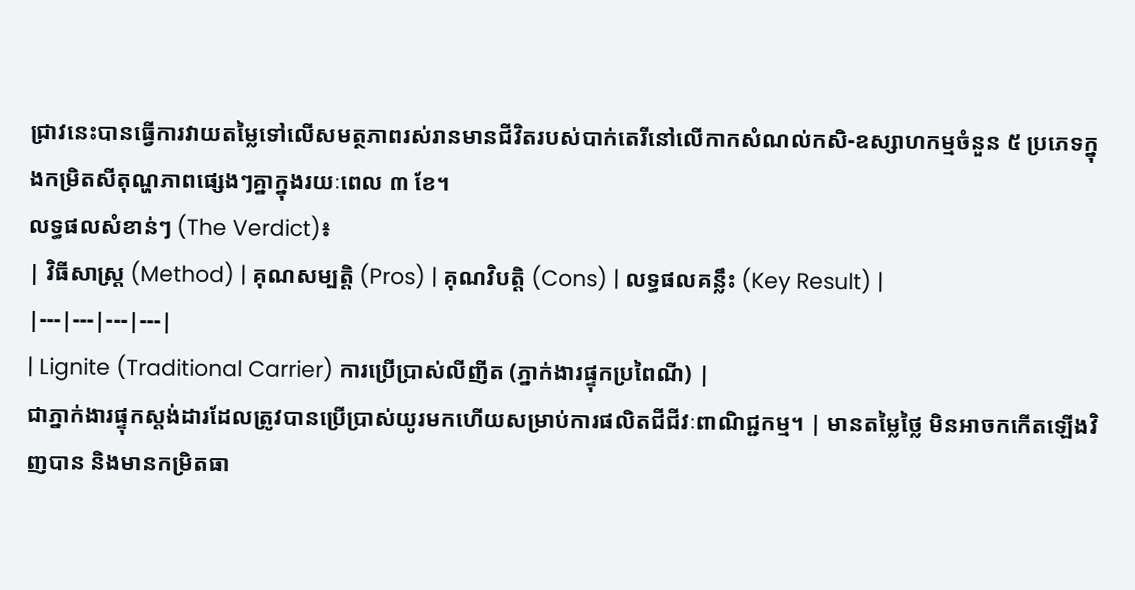ជ្រាវនេះបានធ្វើការវាយតម្លៃទៅលើសមត្ថភាពរស់រានមានជីវិតរបស់បាក់តេរីនៅលើកាកសំណល់កសិ-ឧស្សាហកម្មចំនួន ៥ ប្រភេទក្នុងកម្រិតសីតុណ្ហភាពផ្សេងៗគ្នាក្នុងរយៈពេល ៣ ខែ។
លទ្ធផលសំខាន់ៗ (The Verdict)៖
| វិធីសាស្ត្រ (Method) | គុណសម្បត្តិ (Pros) | គុណវិបត្តិ (Cons) | លទ្ធផលគន្លឹះ (Key Result) |
|---|---|---|---|
| Lignite (Traditional Carrier) ការប្រើប្រាស់លីញីត (ភ្នាក់ងារផ្ទុកប្រពៃណី) |
ជាភ្នាក់ងារផ្ទុកស្តង់ដារដែលត្រូវបានប្រើប្រាស់យូរមកហើយសម្រាប់ការផលិតជីជីវៈពាណិជ្ជកម្ម។ | មានតម្លៃថ្លៃ មិនអាចកកើតឡើងវិញបាន និងមានកម្រិតធា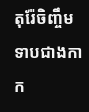តុរ៉ែចិញ្ចឹមទាបជាងកាក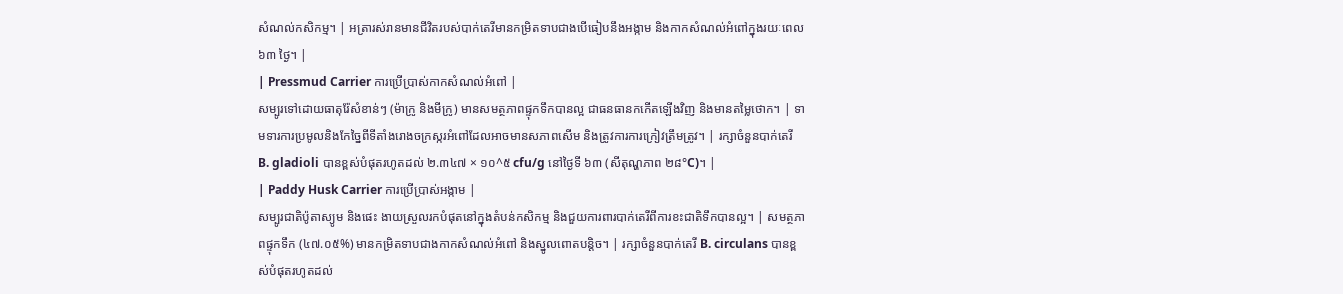សំណល់កសិកម្ម។ | អត្រារស់រានមានជីវិតរបស់បាក់តេរីមានកម្រិតទាបជាងបើធៀបនឹងអង្កាម និងកាកសំណល់អំពៅក្នុងរយៈពេល ៦៣ ថ្ងៃ។ |
| Pressmud Carrier ការប្រើប្រាស់កាកសំណល់អំពៅ |
សម្បូរទៅដោយធាតុរ៉ែសំខាន់ៗ (ម៉ាក្រូ និងមីក្រូ) មានសមត្ថភាពផ្ទុកទឹកបានល្អ ជាធនធានកកើតឡើងវិញ និងមានតម្លៃថោក។ | ទាមទារការប្រមូលនិងកែច្នៃពីទីតាំងរោងចក្រស្ករអំពៅដែលអាចមានសភាពសើម និងត្រូវការការក្រៀវត្រឹមត្រូវ។ | រក្សាចំនួនបាក់តេរី B. gladioli បានខ្ពស់បំផុតរហូតដល់ ២.៣៤៧ × ១០^៥ cfu/g នៅថ្ងៃទី ៦៣ (សីតុណ្ហភាព ២៨°C)។ |
| Paddy Husk Carrier ការប្រើប្រាស់អង្កាម |
សម្បូរជាតិប៉ូតាស្យូម និងផេះ ងាយស្រួលរកបំផុតនៅក្នុងតំបន់កសិកម្ម និងជួយការពារបាក់តេរីពីការខះជាតិទឹកបានល្អ។ | សមត្ថភាពផ្ទុកទឹក (៤៧.០៥%) មានកម្រិតទាបជាងកាកសំណល់អំពៅ និងស្នូលពោតបន្តិច។ | រក្សាចំនួនបាក់តេរី B. circulans បានខ្ពស់បំផុតរហូតដល់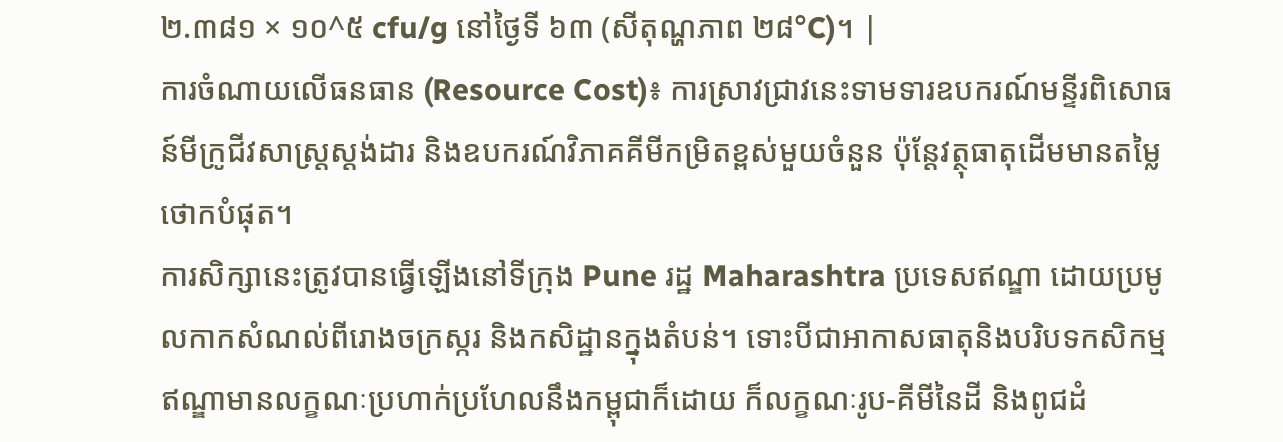២.៣៨១ × ១០^៥ cfu/g នៅថ្ងៃទី ៦៣ (សីតុណ្ហភាព ២៨°C)។ |
ការចំណាយលើធនធាន (Resource Cost)៖ ការស្រាវជ្រាវនេះទាមទារឧបករណ៍មន្ទីរពិសោធន៍មីក្រូជីវសាស្ត្រស្តង់ដារ និងឧបករណ៍វិភាគគីមីកម្រិតខ្ពស់មួយចំនួន ប៉ុន្តែវត្ថុធាតុដើមមានតម្លៃថោកបំផុត។
ការសិក្សានេះត្រូវបានធ្វើឡើងនៅទីក្រុង Pune រដ្ឋ Maharashtra ប្រទេសឥណ្ឌា ដោយប្រមូលកាកសំណល់ពីរោងចក្រស្ករ និងកសិដ្ឋានក្នុងតំបន់។ ទោះបីជាអាកាសធាតុនិងបរិបទកសិកម្មឥណ្ឌាមានលក្ខណៈប្រហាក់ប្រហែលនឹងកម្ពុជាក៏ដោយ ក៏លក្ខណៈរូប-គីមីនៃដី និងពូជដំ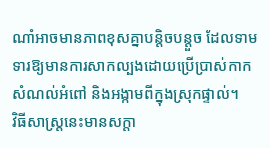ណាំអាចមានភាពខុសគ្នាបន្តិចបន្តួច ដែលទាមទារឱ្យមានការសាកល្បងដោយប្រើប្រាស់កាកសំណល់អំពៅ និងអង្កាមពីក្នុងស្រុកផ្ទាល់។
វិធីសាស្ត្រនេះមានសក្តា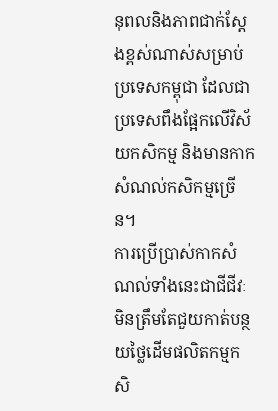នុពលនិងភាពជាក់ស្តែងខ្ពស់ណាស់សម្រាប់ប្រទេសកម្ពុជា ដែលជាប្រទេសពឹងផ្អែកលើវិស័យកសិកម្ម និងមានកាកសំណល់កសិកម្មច្រើន។
ការប្រើប្រាស់កាកសំណល់ទាំងនេះជាជីជីវៈ មិនត្រឹមតែជួយកាត់បន្ថយថ្លៃដើមផលិតកម្មកសិ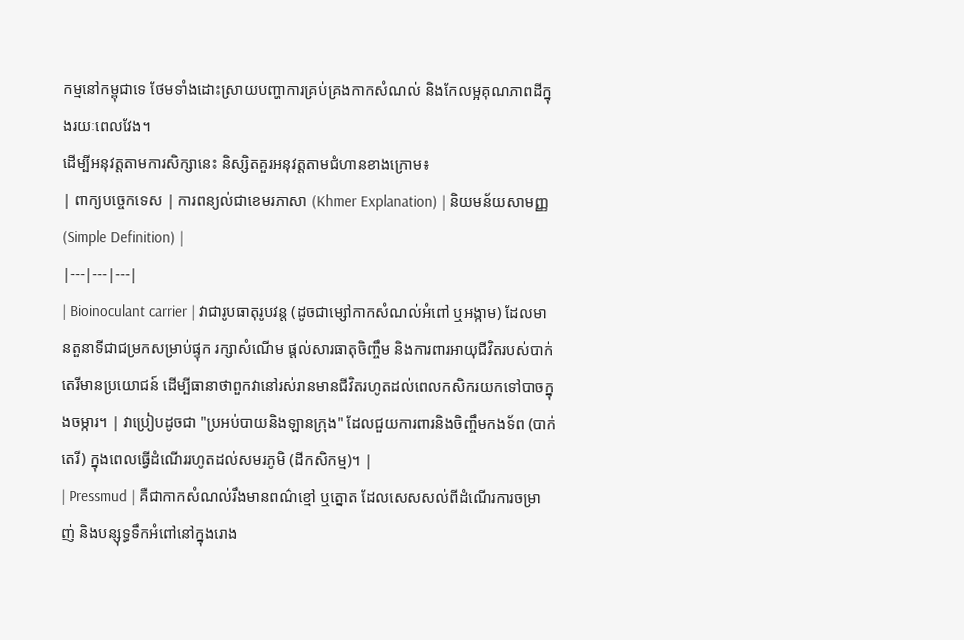កម្មនៅកម្ពុជាទេ ថែមទាំងដោះស្រាយបញ្ហាការគ្រប់គ្រងកាកសំណល់ និងកែលម្អគុណភាពដីក្នុងរយៈពេលវែង។
ដើម្បីអនុវត្តតាមការសិក្សានេះ និស្សិតគួរអនុវត្តតាមជំហានខាងក្រោម៖
| ពាក្យបច្ចេកទេស | ការពន្យល់ជាខេមរភាសា (Khmer Explanation) | និយមន័យសាមញ្ញ (Simple Definition) |
|---|---|---|
| Bioinoculant carrier | វាជារូបធាតុរូបវន្ត (ដូចជាម្សៅកាកសំណល់អំពៅ ឬអង្កាម) ដែលមានតួនាទីជាជម្រកសម្រាប់ផ្ទុក រក្សាសំណើម ផ្តល់សារធាតុចិញ្ចឹម និងការពារអាយុជីវិតរបស់បាក់តេរីមានប្រយោជន៍ ដើម្បីធានាថាពួកវានៅរស់រានមានជីវិតរហូតដល់ពេលកសិករយកទៅបាចក្នុងចម្ការ។ | វាប្រៀបដូចជា "ប្រអប់បាយនិងឡានក្រុង" ដែលជួយការពារនិងចិញ្ចឹមកងទ័ព (បាក់តេរី) ក្នុងពេលធ្វើដំណើររហូតដល់សមរភូមិ (ដីកសិកម្ម)។ |
| Pressmud | គឺជាកាកសំណល់រឹងមានពណ៌ខ្មៅ ឬត្នោត ដែលសេសសល់ពីដំណើរការចម្រាញ់ និងបន្សុទ្ធទឹកអំពៅនៅក្នុងរោង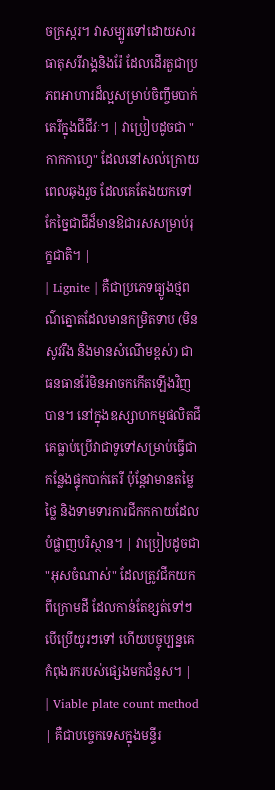ចក្រស្ករ។ វាសម្បូរទៅដោយសារធាតុសរីរាង្គនិងរ៉ែ ដែលដើរតួជាប្រភពអាហារដ៏ល្អសម្រាប់ចិញ្ចឹមបាក់តេរីក្នុងជីជីវៈ។ | វាប្រៀបដូចជា "កាកកាហ្វេ" ដែលនៅសល់ក្រោយពេលឆុងរួច ដែលគេតែងយកទៅកែច្នៃជាជីដ៏មានឱជារសសម្រាប់រុក្ខជាតិ។ |
| Lignite | គឺជាប្រភេទធ្យូងថ្មពណ៌ត្នោតដែលមានកម្រិតទាប (មិនសូវរឹង និងមានសំណើមខ្ពស់) ជាធនធានរ៉ែមិនអាចកកើតឡើងវិញបាន។ នៅក្នុងឧស្សាហកម្មផលិតជី គេធ្លាប់ប្រើវាជាទូទៅសម្រាប់ធ្វើជាកន្លែងផ្ទុកបាក់តេរី ប៉ុន្តែវាមានតម្លៃថ្លៃ និងទាមទារការជីកកកាយដែលបំផ្លាញបរិស្ថាន។ | វាប្រៀបដូចជា "អុសចំណាស់" ដែលត្រូវជីកយកពីក្រោមដី ដែលកាន់តែខ្សត់ទៅៗបើប្រើយូរៗទៅ ហើយបច្ចុប្បន្នគេកំពុងរករបស់ផ្សេងមកជំនួស។ |
| Viable plate count method | គឺជាបច្ចេកទេសក្នុងមន្ទីរ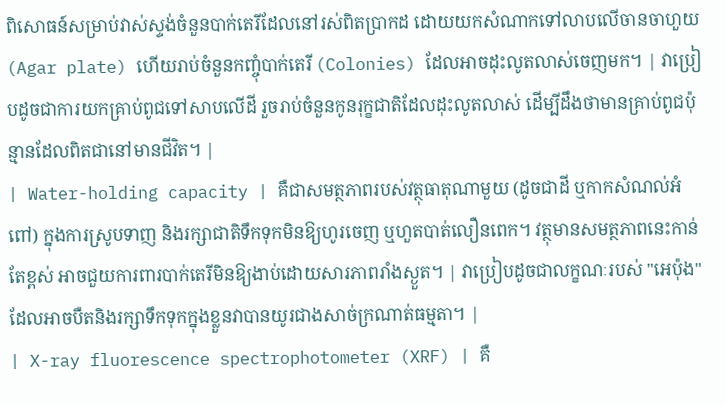ពិសោធន៍សម្រាប់វាស់ស្ទង់ចំនួនបាក់តេរីដែលនៅរស់ពិតប្រាកដ ដោយយកសំណាកទៅលាបលើចានចាហួយ (Agar plate) ហើយរាប់ចំនួនកញ្ចុំបាក់តេរី (Colonies) ដែលអាចដុះលូតលាស់ចេញមក។ | វាប្រៀបដូចជាការយកគ្រាប់ពូជទៅសាបលើដី រួចរាប់ចំនួនកូនរុក្ខជាតិដែលដុះលូតលាស់ ដើម្បីដឹងថាមានគ្រាប់ពូជប៉ុន្មានដែលពិតជានៅមានជីវិត។ |
| Water-holding capacity | គឺជាសមត្ថភាពរបស់វត្ថុធាតុណាមួយ (ដូចជាដី ឬកាកសំណល់អំពៅ) ក្នុងការស្រូបទាញ និងរក្សាជាតិទឹកទុកមិនឱ្យហូរចេញ ឬហួតបាត់លឿនពេក។ វត្ថុមានសមត្ថភាពនេះកាន់តែខ្ពស់ អាចជួយការពារបាក់តេរីមិនឱ្យងាប់ដោយសារភាពរាំងស្ងួត។ | វាប្រៀបដូចជាលក្ខណៈរបស់ "អេប៉ុង" ដែលអាចបឺតនិងរក្សាទឹកទុកក្នុងខ្លួនវាបានយូរជាងសាច់ក្រណាត់ធម្មតា។ |
| X-ray fluorescence spectrophotometer (XRF) | គឺ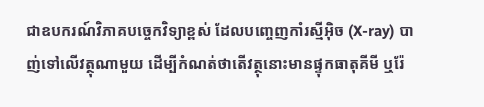ជាឧបករណ៍វិភាគបច្ចេកវិទ្យាខ្ពស់ ដែលបញ្ចេញកាំរស្មីអ៊ិច (X-ray) បាញ់ទៅលើវត្ថុណាមួយ ដើម្បីកំណត់ថាតើវត្ថុនោះមានផ្ទុកធាតុគីមី ឬរ៉ែ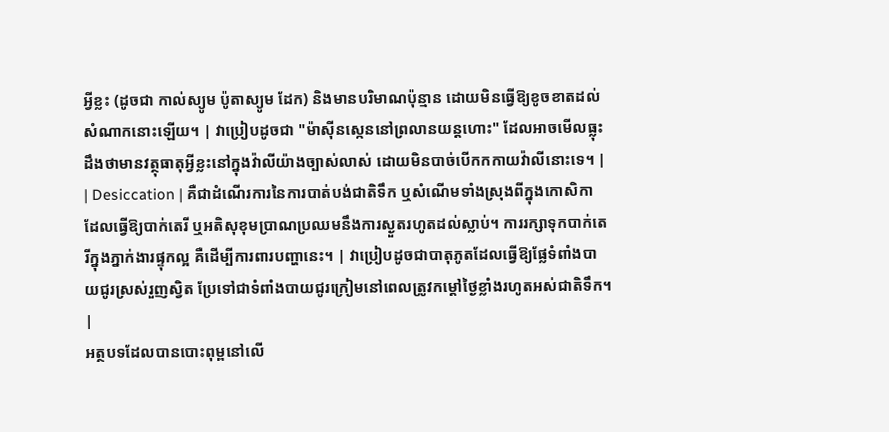អ្វីខ្លះ (ដូចជា កាល់ស្យូម ប៉ូតាស្យូម ដែក) និងមានបរិមាណប៉ុន្មាន ដោយមិនធ្វើឱ្យខូចខាតដល់សំណាកនោះឡើយ។ | វាប្រៀបដូចជា "ម៉ាស៊ីនស្កេននៅព្រលានយន្តហោះ" ដែលអាចមើលធ្លុះដឹងថាមានវត្ថុធាតុអ្វីខ្លះនៅក្នុងវ៉ាលីយ៉ាងច្បាស់លាស់ ដោយមិនបាច់បើកកកាយវ៉ាលីនោះទេ។ |
| Desiccation | គឺជាដំណើរការនៃការបាត់បង់ជាតិទឹក ឬសំណើមទាំងស្រុងពីក្នុងកោសិកា ដែលធ្វើឱ្យបាក់តេរី ឬអតិសុខុមប្រាណប្រឈមនឹងការស្ងួតរហូតដល់ស្លាប់។ ការរក្សាទុកបាក់តេរីក្នុងភ្នាក់ងារផ្ទុកល្អ គឺដើម្បីការពារបញ្ហានេះ។ | វាប្រៀបដូចជាបាតុភូតដែលធ្វើឱ្យផ្លែទំពាំងបាយជូរស្រស់រួញស្វិត ប្រែទៅជាទំពាំងបាយជូរក្រៀមនៅពេលត្រូវកម្តៅថ្ងៃខ្លាំងរហូតអស់ជាតិទឹក។ |
អត្ថបទដែលបានបោះពុម្ពនៅលើ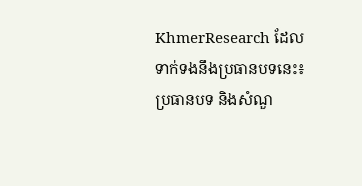KhmerResearch ដែលទាក់ទងនឹងប្រធានបទនេះ៖
ប្រធានបទ និងសំណួ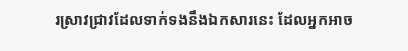រស្រាវជ្រាវដែលទាក់ទងនឹងឯកសារនេះ ដែលអ្នកអាច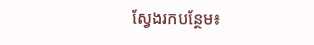ស្វែងរកបន្ថែម៖